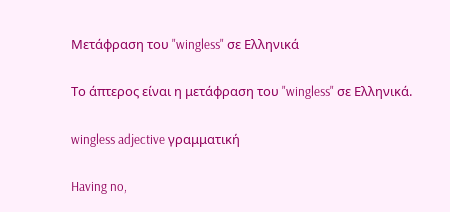Μετάφραση του "wingless" σε Ελληνικά

Το άπτερος είναι η μετάφραση του "wingless" σε Ελληνικά.

wingless adjective γραμματική

Having no,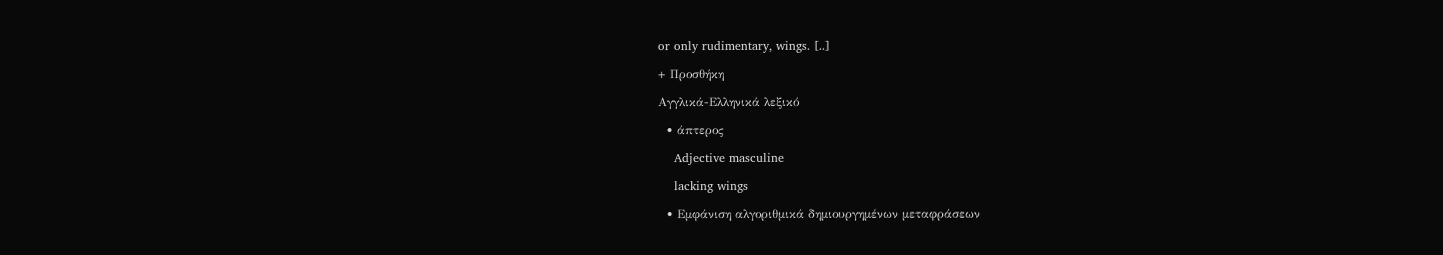or only rudimentary, wings. [..]

+ Προσθήκη

Αγγλικά-Ελληνικά λεξικό

  • άπτερος

    Adjective masculine

    lacking wings

  • Εμφάνιση αλγοριθμικά δημιουργημένων μεταφράσεων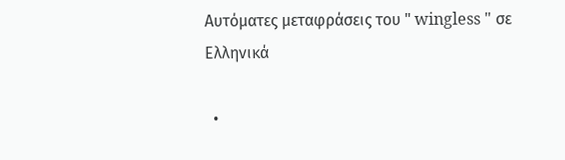Αυτόματες μεταφράσεις του " wingless " σε Ελληνικά

  •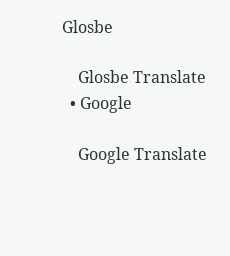Glosbe

    Glosbe Translate
  • Google

    Google Translate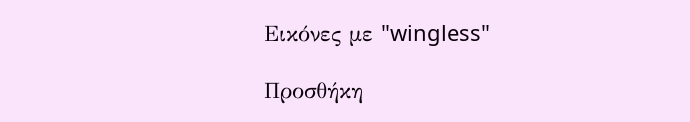Εικόνες με "wingless"

Προσθήκη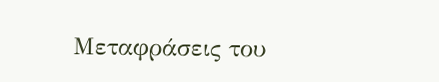Μεταφράσεις του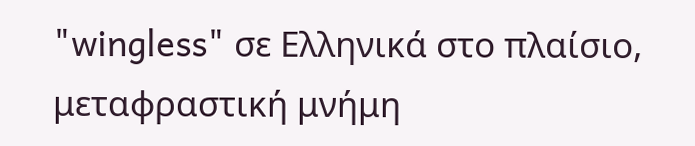"wingless" σε Ελληνικά στο πλαίσιο, μεταφραστική μνήμη